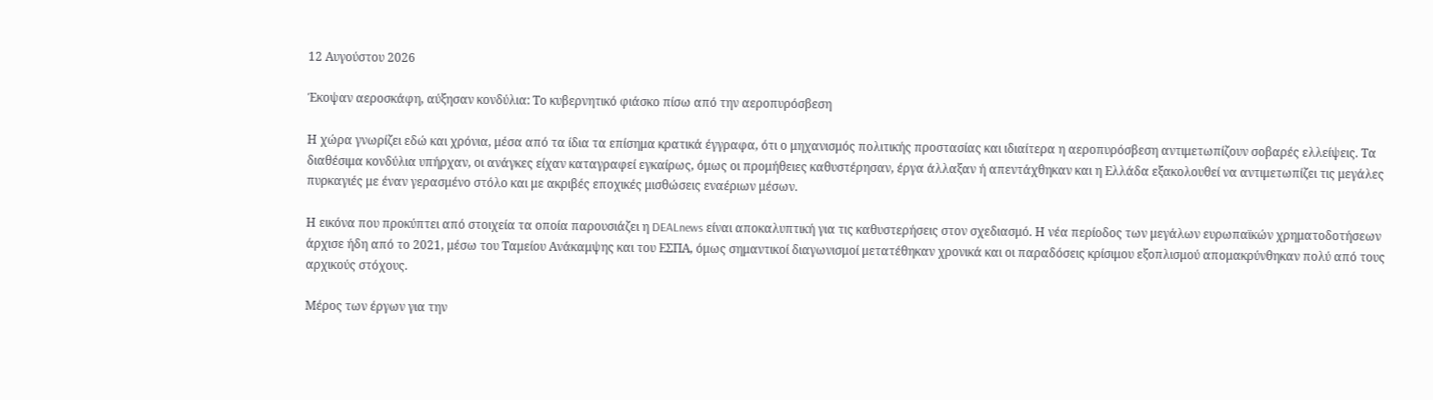12 Αυγούστου 2026

Έκοψαν αεροσκάφη, αύξησαν κονδύλια: Το κυβερνητικό φιάσκο πίσω από την αεροπυρόσβεση

Η χώρα γνωρίζει εδώ και χρόνια, μέσα από τα ίδια τα επίσημα κρατικά έγγραφα, ότι ο μηχανισμός πολιτικής προστασίας και ιδιαίτερα η αεροπυρόσβεση αντιμετωπίζουν σοβαρές ελλείψεις. Τα διαθέσιμα κονδύλια υπήρχαν, οι ανάγκες είχαν καταγραφεί εγκαίρως, όμως οι προμήθειες καθυστέρησαν, έργα άλλαξαν ή απεντάχθηκαν και η Ελλάδα εξακολουθεί να αντιμετωπίζει τις μεγάλες πυρκαγιές με έναν γερασμένο στόλο και με ακριβές εποχικές μισθώσεις εναέριων μέσων.

Η εικόνα που προκύπτει από στοιχεία τα οποία παρουσιάζει η DEALnews είναι αποκαλυπτική για τις καθυστερήσεις στον σχεδιασμό. Η νέα περίοδος των μεγάλων ευρωπαϊκών χρηματοδοτήσεων άρχισε ήδη από το 2021, μέσω του Ταμείου Ανάκαμψης και του ΕΣΠΑ, όμως σημαντικοί διαγωνισμοί μετατέθηκαν χρονικά και οι παραδόσεις κρίσιμου εξοπλισμού απομακρύνθηκαν πολύ από τους αρχικούς στόχους.

Μέρος των έργων για την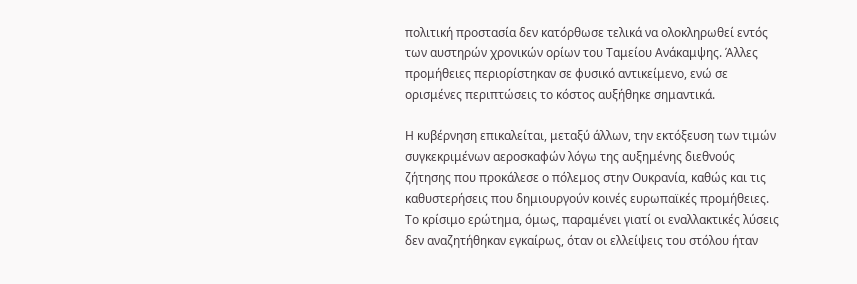πολιτική προστασία δεν κατόρθωσε τελικά να ολοκληρωθεί εντός των αυστηρών χρονικών ορίων του Ταμείου Ανάκαμψης. Άλλες προμήθειες περιορίστηκαν σε φυσικό αντικείμενο, ενώ σε ορισμένες περιπτώσεις το κόστος αυξήθηκε σημαντικά.

Η κυβέρνηση επικαλείται, μεταξύ άλλων, την εκτόξευση των τιμών συγκεκριμένων αεροσκαφών λόγω της αυξημένης διεθνούς ζήτησης που προκάλεσε ο πόλεμος στην Ουκρανία, καθώς και τις καθυστερήσεις που δημιουργούν κοινές ευρωπαϊκές προμήθειες. Το κρίσιμο ερώτημα, όμως, παραμένει γιατί οι εναλλακτικές λύσεις δεν αναζητήθηκαν εγκαίρως, όταν οι ελλείψεις του στόλου ήταν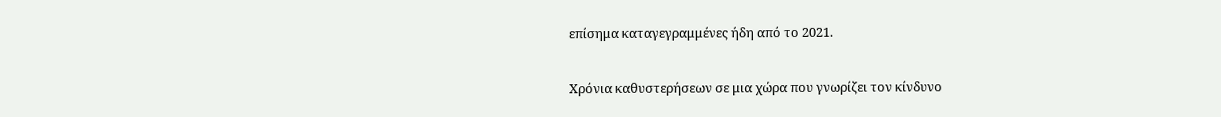επίσημα καταγεγραμμένες ήδη από το 2021.

Χρόνια καθυστερήσεων σε μια χώρα που γνωρίζει τον κίνδυνο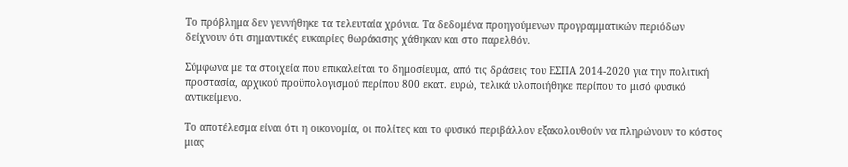Το πρόβλημα δεν γεννήθηκε τα τελευταία χρόνια. Τα δεδομένα προηγούμενων προγραμματικών περιόδων δείχνουν ότι σημαντικές ευκαιρίες θωράκισης χάθηκαν και στο παρελθόν.

Σύμφωνα με τα στοιχεία που επικαλείται το δημοσίευμα, από τις δράσεις του ΕΣΠΑ 2014-2020 για την πολιτική προστασία, αρχικού προϋπολογισμού περίπου 800 εκατ. ευρώ, τελικά υλοποιήθηκε περίπου το μισό φυσικό αντικείμενο.

Το αποτέλεσμα είναι ότι η οικονομία, οι πολίτες και το φυσικό περιβάλλον εξακολουθούν να πληρώνουν το κόστος μιας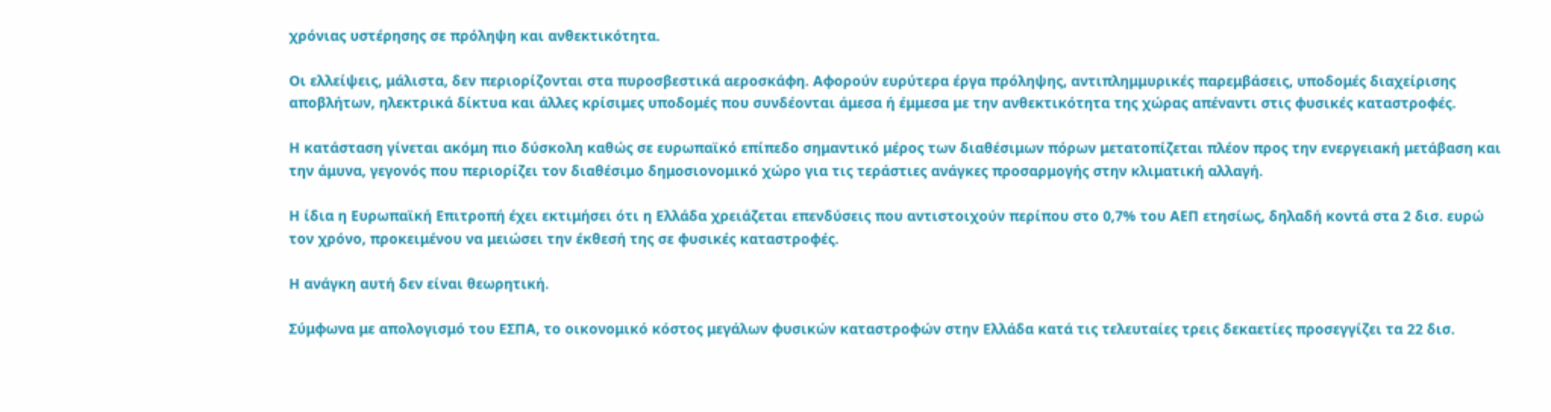χρόνιας υστέρησης σε πρόληψη και ανθεκτικότητα.

Οι ελλείψεις, μάλιστα, δεν περιορίζονται στα πυροσβεστικά αεροσκάφη. Αφορούν ευρύτερα έργα πρόληψης, αντιπλημμυρικές παρεμβάσεις, υποδομές διαχείρισης αποβλήτων, ηλεκτρικά δίκτυα και άλλες κρίσιμες υποδομές που συνδέονται άμεσα ή έμμεσα με την ανθεκτικότητα της χώρας απέναντι στις φυσικές καταστροφές.

Η κατάσταση γίνεται ακόμη πιο δύσκολη καθώς σε ευρωπαϊκό επίπεδο σημαντικό μέρος των διαθέσιμων πόρων μετατοπίζεται πλέον προς την ενεργειακή μετάβαση και την άμυνα, γεγονός που περιορίζει τον διαθέσιμο δημοσιονομικό χώρο για τις τεράστιες ανάγκες προσαρμογής στην κλιματική αλλαγή.

Η ίδια η Ευρωπαϊκή Επιτροπή έχει εκτιμήσει ότι η Ελλάδα χρειάζεται επενδύσεις που αντιστοιχούν περίπου στο 0,7% του ΑΕΠ ετησίως, δηλαδή κοντά στα 2 δισ. ευρώ τον χρόνο, προκειμένου να μειώσει την έκθεσή της σε φυσικές καταστροφές.

Η ανάγκη αυτή δεν είναι θεωρητική.

Σύμφωνα με απολογισμό του ΕΣΠΑ, το οικονομικό κόστος μεγάλων φυσικών καταστροφών στην Ελλάδα κατά τις τελευταίες τρεις δεκαετίες προσεγγίζει τα 22 δισ.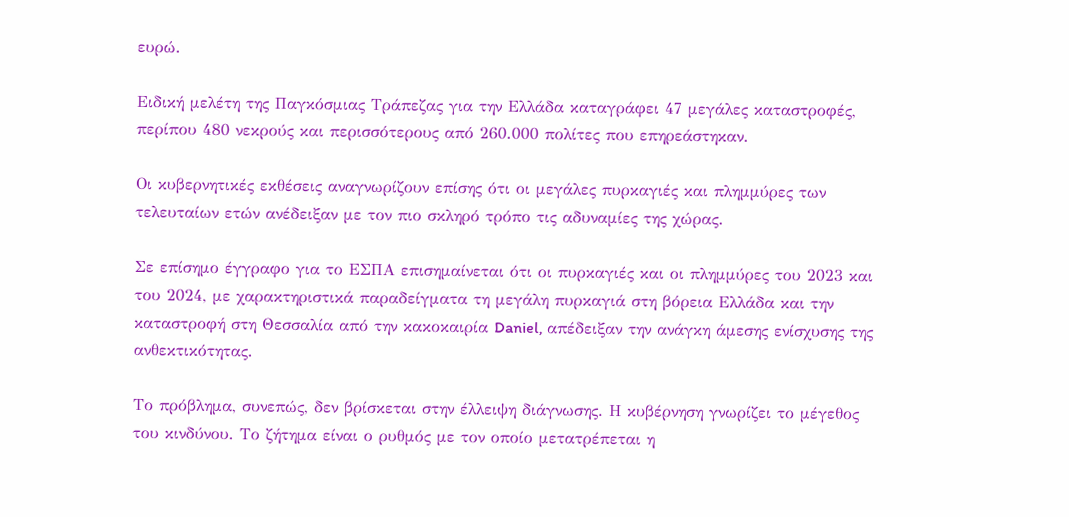ευρώ.

Ειδική μελέτη της Παγκόσμιας Τράπεζας για την Ελλάδα καταγράφει 47 μεγάλες καταστροφές, περίπου 480 νεκρούς και περισσότερους από 260.000 πολίτες που επηρεάστηκαν.

Οι κυβερνητικές εκθέσεις αναγνωρίζουν επίσης ότι οι μεγάλες πυρκαγιές και πλημμύρες των τελευταίων ετών ανέδειξαν με τον πιο σκληρό τρόπο τις αδυναμίες της χώρας.

Σε επίσημο έγγραφο για το ΕΣΠΑ επισημαίνεται ότι οι πυρκαγιές και οι πλημμύρες του 2023 και του 2024, με χαρακτηριστικά παραδείγματα τη μεγάλη πυρκαγιά στη βόρεια Ελλάδα και την καταστροφή στη Θεσσαλία από την κακοκαιρία Daniel, απέδειξαν την ανάγκη άμεσης ενίσχυσης της ανθεκτικότητας.

Το πρόβλημα, συνεπώς, δεν βρίσκεται στην έλλειψη διάγνωσης. Η κυβέρνηση γνωρίζει το μέγεθος του κινδύνου. Το ζήτημα είναι ο ρυθμός με τον οποίο μετατρέπεται η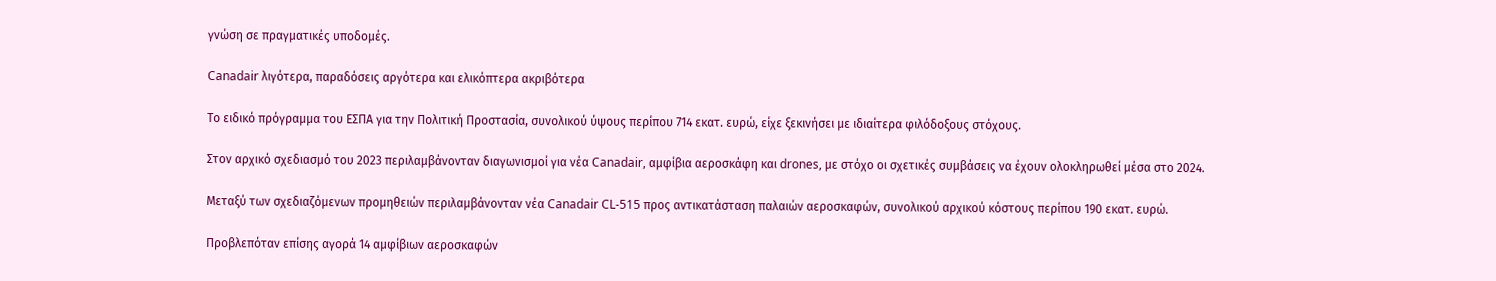γνώση σε πραγματικές υποδομές.

Canadair λιγότερα, παραδόσεις αργότερα και ελικόπτερα ακριβότερα

Το ειδικό πρόγραμμα του ΕΣΠΑ για την Πολιτική Προστασία, συνολικού ύψους περίπου 714 εκατ. ευρώ, είχε ξεκινήσει με ιδιαίτερα φιλόδοξους στόχους.

Στον αρχικό σχεδιασμό του 2023 περιλαμβάνονταν διαγωνισμοί για νέα Canadair, αμφίβια αεροσκάφη και drones, με στόχο οι σχετικές συμβάσεις να έχουν ολοκληρωθεί μέσα στο 2024.

Μεταξύ των σχεδιαζόμενων προμηθειών περιλαμβάνονταν νέα Canadair CL-515 προς αντικατάσταση παλαιών αεροσκαφών, συνολικού αρχικού κόστους περίπου 190 εκατ. ευρώ.

Προβλεπόταν επίσης αγορά 14 αμφίβιων αεροσκαφών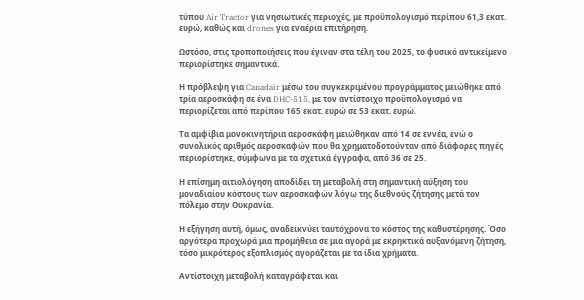τύπου Air Tractor για νησιωτικές περιοχές, με προϋπολογισμό περίπου 61,3 εκατ. ευρώ, καθώς και drones για εναέρια επιτήρηση.

Ωστόσο, στις τροποποιήσεις που έγιναν στα τέλη του 2025, το φυσικό αντικείμενο περιορίστηκε σημαντικά.

Η πρόβλεψη για Canadair μέσω του συγκεκριμένου προγράμματος μειώθηκε από τρία αεροσκάφη σε ένα DHC-515, με τον αντίστοιχο προϋπολογισμό να περιορίζεται από περίπου 165 εκατ. ευρώ σε 53 εκατ. ευρώ.

Τα αμφίβια μονοκινητήρια αεροσκάφη μειώθηκαν από 14 σε εννέα, ενώ ο συνολικός αριθμός αεροσκαφών που θα χρηματοδοτούνταν από διάφορες πηγές περιορίστηκε, σύμφωνα με τα σχετικά έγγραφα, από 36 σε 25.

Η επίσημη αιτιολόγηση αποδίδει τη μεταβολή στη σημαντική αύξηση του μοναδιαίου κόστους των αεροσκαφών λόγω της διεθνούς ζήτησης μετά τον πόλεμο στην Ουκρανία.

Η εξήγηση αυτή, όμως, αναδεικνύει ταυτόχρονα το κόστος της καθυστέρησης. Όσο αργότερα προχωρά μια προμήθεια σε μια αγορά με εκρηκτικά αυξανόμενη ζήτηση, τόσο μικρότερος εξοπλισμός αγοράζεται με τα ίδια χρήματα.

Αντίστοιχη μεταβολή καταγράφεται και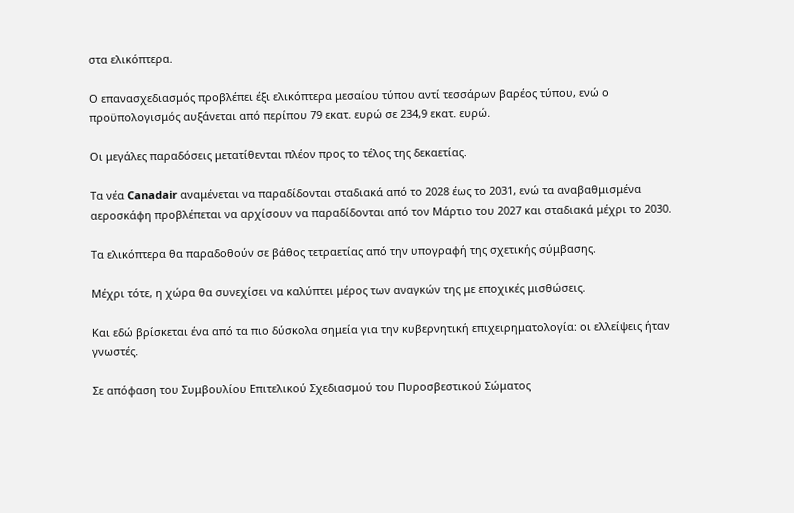στα ελικόπτερα.

Ο επανασχεδιασμός προβλέπει έξι ελικόπτερα μεσαίου τύπου αντί τεσσάρων βαρέος τύπου, ενώ ο προϋπολογισμός αυξάνεται από περίπου 79 εκατ. ευρώ σε 234,9 εκατ. ευρώ.

Οι μεγάλες παραδόσεις μετατίθενται πλέον προς το τέλος της δεκαετίας.

Τα νέα Canadair αναμένεται να παραδίδονται σταδιακά από το 2028 έως το 2031, ενώ τα αναβαθμισμένα αεροσκάφη προβλέπεται να αρχίσουν να παραδίδονται από τον Μάρτιο του 2027 και σταδιακά μέχρι το 2030.

Τα ελικόπτερα θα παραδοθούν σε βάθος τετραετίας από την υπογραφή της σχετικής σύμβασης.

Μέχρι τότε, η χώρα θα συνεχίσει να καλύπτει μέρος των αναγκών της με εποχικές μισθώσεις.

Και εδώ βρίσκεται ένα από τα πιο δύσκολα σημεία για την κυβερνητική επιχειρηματολογία: οι ελλείψεις ήταν γνωστές.

Σε απόφαση του Συμβουλίου Επιτελικού Σχεδιασμού του Πυροσβεστικού Σώματος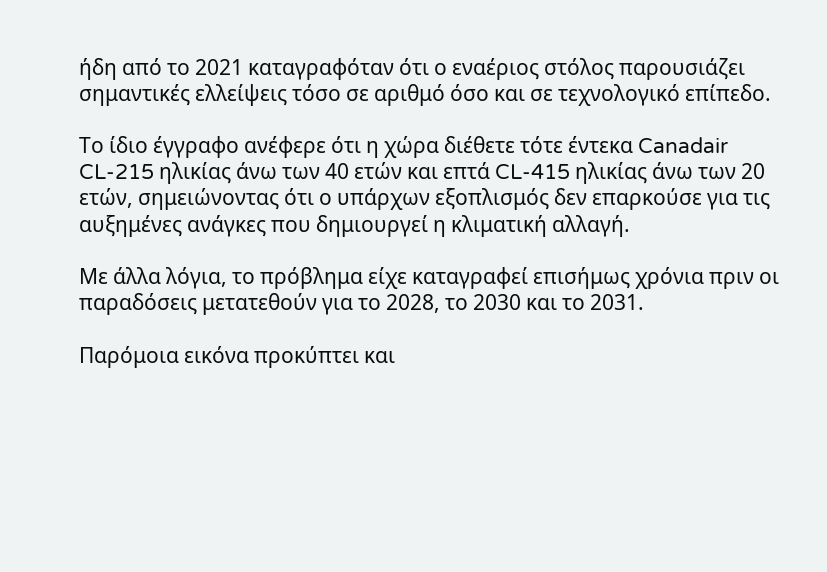ήδη από το 2021 καταγραφόταν ότι ο εναέριος στόλος παρουσιάζει σημαντικές ελλείψεις τόσο σε αριθμό όσο και σε τεχνολογικό επίπεδο.

Το ίδιο έγγραφο ανέφερε ότι η χώρα διέθετε τότε έντεκα Canadair CL-215 ηλικίας άνω των 40 ετών και επτά CL-415 ηλικίας άνω των 20 ετών, σημειώνοντας ότι ο υπάρχων εξοπλισμός δεν επαρκούσε για τις αυξημένες ανάγκες που δημιουργεί η κλιματική αλλαγή.

Με άλλα λόγια, το πρόβλημα είχε καταγραφεί επισήμως χρόνια πριν οι παραδόσεις μετατεθούν για το 2028, το 2030 και το 2031.

Παρόμοια εικόνα προκύπτει και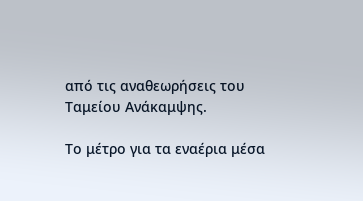από τις αναθεωρήσεις του Ταμείου Ανάκαμψης.

Το μέτρο για τα εναέρια μέσα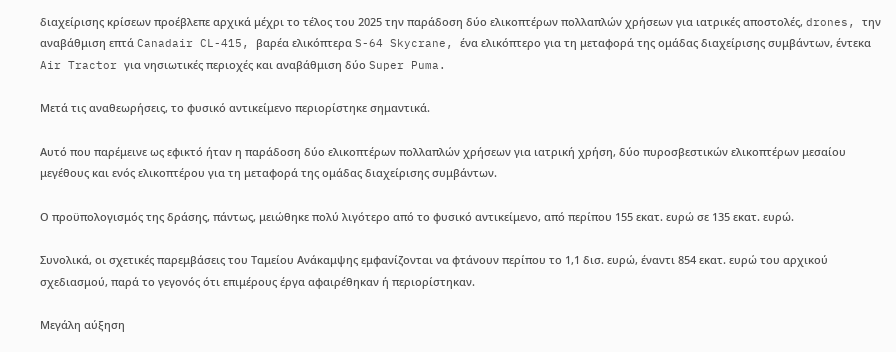διαχείρισης κρίσεων προέβλεπε αρχικά μέχρι το τέλος του 2025 την παράδοση δύο ελικοπτέρων πολλαπλών χρήσεων για ιατρικές αποστολές, drones, την αναβάθμιση επτά Canadair CL-415, βαρέα ελικόπτερα S-64 Skycrane, ένα ελικόπτερο για τη μεταφορά της ομάδας διαχείρισης συμβάντων, έντεκα Air Tractor για νησιωτικές περιοχές και αναβάθμιση δύο Super Puma.

Μετά τις αναθεωρήσεις, το φυσικό αντικείμενο περιορίστηκε σημαντικά.

Αυτό που παρέμεινε ως εφικτό ήταν η παράδοση δύο ελικοπτέρων πολλαπλών χρήσεων για ιατρική χρήση, δύο πυροσβεστικών ελικοπτέρων μεσαίου μεγέθους και ενός ελικοπτέρου για τη μεταφορά της ομάδας διαχείρισης συμβάντων.

Ο προϋπολογισμός της δράσης, πάντως, μειώθηκε πολύ λιγότερο από το φυσικό αντικείμενο, από περίπου 155 εκατ. ευρώ σε 135 εκατ. ευρώ.

Συνολικά, οι σχετικές παρεμβάσεις του Ταμείου Ανάκαμψης εμφανίζονται να φτάνουν περίπου το 1,1 δισ. ευρώ, έναντι 854 εκατ. ευρώ του αρχικού σχεδιασμού, παρά το γεγονός ότι επιμέρους έργα αφαιρέθηκαν ή περιορίστηκαν.

Μεγάλη αύξηση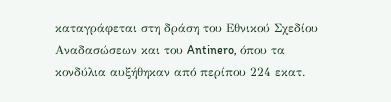καταγράφεται στη δράση του Εθνικού Σχεδίου Αναδασώσεων και του Antinero, όπου τα κονδύλια αυξήθηκαν από περίπου 224 εκατ.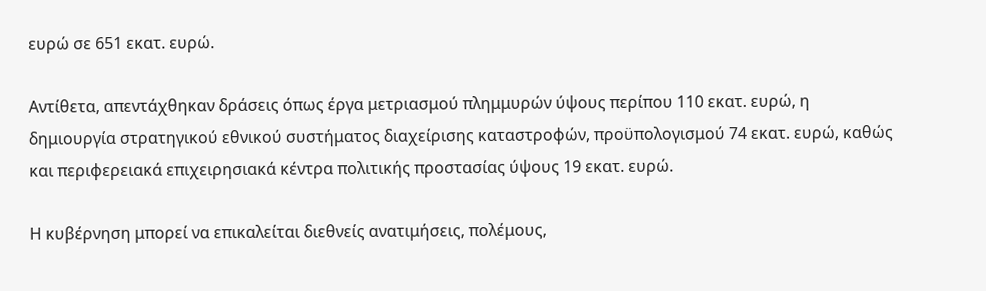ευρώ σε 651 εκατ. ευρώ.

Αντίθετα, απεντάχθηκαν δράσεις όπως έργα μετριασμού πλημμυρών ύψους περίπου 110 εκατ. ευρώ, η δημιουργία στρατηγικού εθνικού συστήματος διαχείρισης καταστροφών, προϋπολογισμού 74 εκατ. ευρώ, καθώς και περιφερειακά επιχειρησιακά κέντρα πολιτικής προστασίας ύψους 19 εκατ. ευρώ.

Η κυβέρνηση μπορεί να επικαλείται διεθνείς ανατιμήσεις, πολέμους,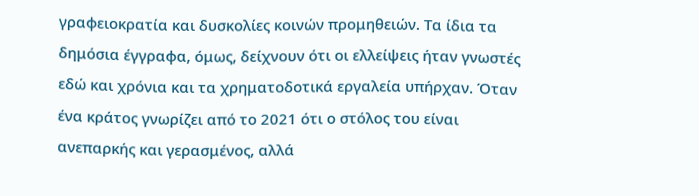γραφειοκρατία και δυσκολίες κοινών προμηθειών. Τα ίδια τα δημόσια έγγραφα, όμως, δείχνουν ότι οι ελλείψεις ήταν γνωστές εδώ και χρόνια και τα χρηματοδοτικά εργαλεία υπήρχαν. Όταν ένα κράτος γνωρίζει από το 2021 ότι ο στόλος του είναι ανεπαρκής και γερασμένος, αλλά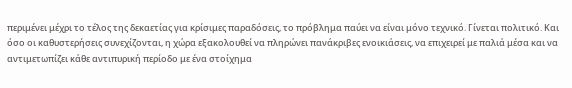περιμένει μέχρι το τέλος της δεκαετίας για κρίσιμες παραδόσεις, το πρόβλημα παύει να είναι μόνο τεχνικό. Γίνεται πολιτικό. Και όσο οι καθυστερήσεις συνεχίζονται, η χώρα εξακολουθεί να πληρώνει πανάκριβες ενοικιάσεις, να επιχειρεί με παλιά μέσα και να αντιμετωπίζει κάθε αντιπυρική περίοδο με ένα στοίχημα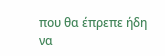που θα έπρεπε ήδη να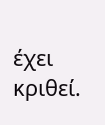έχει κριθεί.